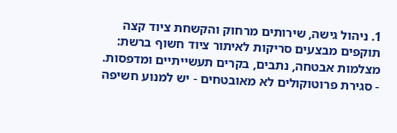1. ניהול גישה, שירותים מרחוק והקשחת ציוד קצה
תוקפים מבצעים סריקות לאיתור ציוד חשוף ברשת: מצלמות אבטחה, נתבים, בקרים תעשייתיים ומדפסות.
- סגירת פרוטוקולים לא מאובטחים - יש למנוע חשיפה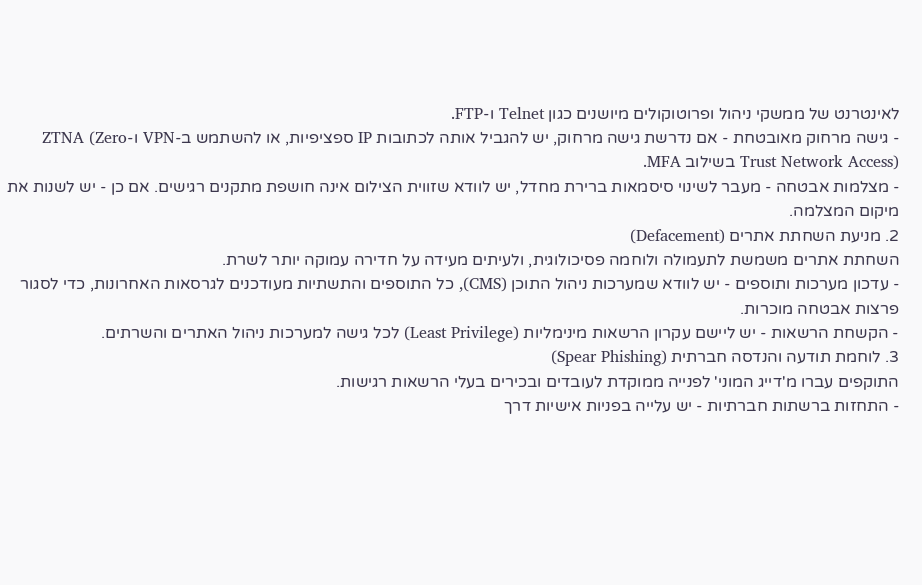לאינטרנט של ממשקי ניהול ופרוטוקולים מיושנים כגון Telnet ו-FTP.
- גישה מרחוק מאובטחת - אם נדרשת גישה מרחוק, יש להגביל אותה לכתובות IP ספציפיות, או להשתמש ב-VPN ו-ZTNA (Zero Trust Network Access) בשילוב MFA.
- מצלמות אבטחה - מעבר לשינוי סיסמאות ברירת מחדל, יש לוודא שזווית הצילום אינה חושפת מתקנים רגישים. אם כן - יש לשנות את מיקום המצלמה.
2. מניעת השחתת אתרים (Defacement)
השחתת אתרים משמשת לתעמולה ולוחמה פסיכולוגית, ולעיתים מעידה על חדירה עמוקה יותר לשרת.
- עדכון מערכות ותוספים - יש לוודא שמערכות ניהול התוכן (CMS), כל התוספים והתשתיות מעודכנים לגרסאות האחרונות, כדי לסגור פרצות אבטחה מוכרות.
- הקשחת הרשאות - יש ליישם עקרון הרשאות מינימליות (Least Privilege) לכל גישה למערכות ניהול האתרים והשרתים.
3. לוחמת תודעה והנדסה חברתית (Spear Phishing)
התוקפים עברו מ'דייג המוני' לפנייה ממוקדת לעובדים ובכירים בעלי הרשאות רגישות.
- התחזות ברשתות חברתיות - יש עלייה בפניות אישיות דרך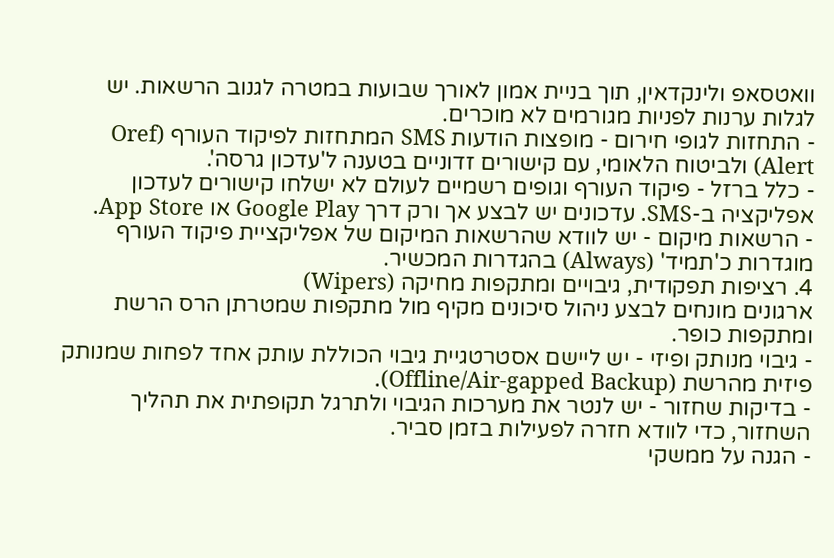וואטסאפ ולינקדאין, תוך בניית אמון לאורך שבועות במטרה לגנוב הרשאות. יש לגלות ערנות לפניות מגורמים לא מוכרים.
- התחזות לגופי חירום - מופצות הודעות SMS המתחזות לפיקוד העורף (Oref Alert) ולביטוח הלאומי, עם קישורים זדוניים בטענה ל'עדכון גרסה'.
- כלל ברזל - פיקוד העורף וגופים רשמיים לעולם לא ישלחו קישורים לעדכון אפליקציה ב-SMS. עדכונים יש לבצע אך ורק דרך Google Play או App Store.
- הרשאות מיקום - יש לוודא שהרשאות המיקום של אפליקציית פיקוד העורף מוגדרות כ'תמיד' (Always) בהגדרות המכשיר.
4. רציפות תפקודית, גיבויים ומתקפות מחיקה (Wipers)
ארגונים מונחים לבצע ניהול סיכונים מקיף מול מתקפות שמטרתן הרס הרשת ומתקפות כופר.
- גיבוי מנותק ופיזי - יש ליישם אסטרטגיית גיבוי הכוללת עותק אחד לפחות שמנותק פיזית מהרשת (Offline/Air-gapped Backup).
- בדיקות שחזור - יש לנטר את מערכות הגיבוי ולתרגל תקופתית את תהליך השחזור, כדי לוודא חזרה לפעילות בזמן סביר.
- הגנה על ממשקי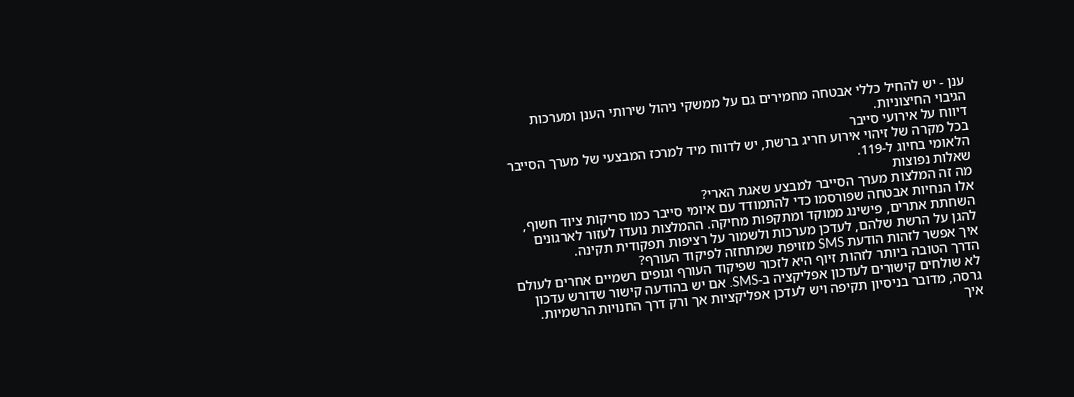ענן - יש להחיל כללי אבטחה מחמירים גם על ממשקי ניהול שירותי הענן ומערכות הגיבוי החיצוניות.
דיווח על אירועי סייבר
בכל מקרה של זיהוי אירוע חריג ברשת, יש לדווח מיד למרכז המבצעי של מערך הסייבר הלאומי בחיוג ל-119.
שאלות נפוצות
מה זה המלצות מערך הסייבר למבצע שאגת הארי?
אלו הנחיות אבטחה שפורסמו כדי להתמודד עם איומי סייבר כמו סריקות ציוד חשוף, השחתת אתרים, פישינג ממוקד ומתקפות מחיקה. ההמלצות נועדו לעזור לארגונים להגן על הרשת שלהם, לעדכן מערכות ולשמור על רציפות תפקודית תקינה.
איך אפשר לזהות הודעת SMS מזויפת שמתחזה לפיקוד העורף?
הדרך הטובה ביותר לזהות זיוף היא לזכור שפיקוד העורף וגופים רשמיים אחרים לעולם לא שולחים קישורים לעדכון אפליקציה ב-SMS. אם יש בהודעה קישור שדורש עדכון גרסה, מדובר בניסיון תקיפה ויש לעדכן אפליקציות אך ורק דרך החנויות הרשמיות.
איך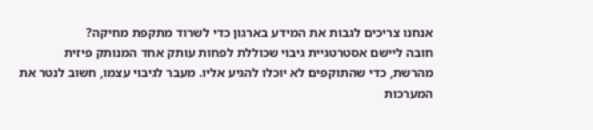אנחנו צריכים לגבות את המידע בארגון כדי לשרוד מתקפת מחיקה?
חובה ליישם אסטרטגיית גיבוי שכוללת לפחות עותק אחד המנותק פיזית מהרשת, כדי שהתוקפים לא יוכלו להגיע אליו. מעבר לגיבוי עצמו, חשוב לנטר את המערכות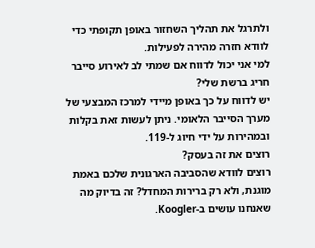ולתרגל את תהליך השחזור באופן תקופתי כדי לוודא חזרה מהירה לפעילות.
למי אני יכול לדווח אם שמתי לב לאירוע סייבר חריג ברשת שלי?
יש לדווח על כך באופן מיידי למרכז המבצעי של מערך הסייבר הלאומי. ניתן לעשות זאת בקלות ובמהירות על ידי חיוג ל-119.
רוצים את זה בעסק?
רוצים לוודא שהסביבה הארגונית שלכם באמת מוגנת, ולא רק ברירות המחדל? זה בדיוק מה שאנחנו עושים ב-Koogler.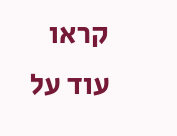קראו עוד על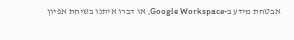אבטחת מידע ב-Google Workspace, או דברו איתנו בשיחת אפיון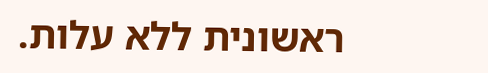ראשונית ללא עלות.